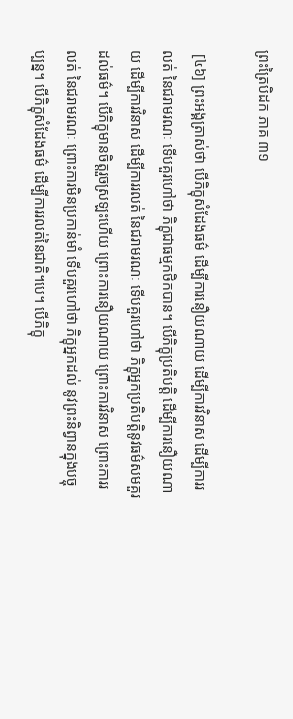ព្រះត្រៃបិដក ភាគ ៣១

 [៤៦] ព្រះអង្គត្រាស់ថា បើភិក្ខុសំដែងធម៌ ដើម្បីការនឿយណាយ ដើម្បីការវិនាស ដើម្បីការរលត់ នៃជរាមរណៈ ទើបគួរហៅថា ភិក្ខុជាធម្មកថិកបាន។ បើភិក្ខុប្រតិបត្តិ ដើម្បីការនឿយណាយ ដើម្បីការវិនាស ដើម្បីការរលត់ នៃជរាមរណៈ ទើបគួរហៅថា ភិក្ខុអ្នកប្រតិបត្តិនូវធម៌សមគួរដល់ធម៌។ បើភិក្ខុមានចិត្តរួចស្រឡះហើយ ព្រោះការនឿយណាយ ព្រោះការវិនាស ព្រោះការរលត់ នៃជរាមរណៈ ព្រោះការមិនប្រកាន់មាំ ទើបគួរហៅថា ភិក្ខុអ្នកដល់ នូវព្រះនិព្វានក្នុងបច្ចុប្បន្ន។ បើភិក្ខុសំដែងធម៌ ដើម្បីការរលត់នៃជាតិ។បេ។ បើភិក្ខុ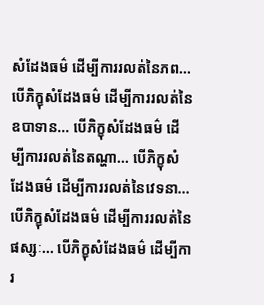សំដែងធម៌ ដើម្បីការរលត់នៃភព... បើភិក្ខុសំដែងធម៌ ដើម្បីការរលត់នៃឧបាទាន... បើភិក្ខុសំដែងធម៌ ដើម្បីការរលត់នៃតណ្ហា... បើភិក្ខុសំដែងធម៌ ដើម្បីការរលត់នៃវេទនា... បើភិក្ខុសំដែងធម៌ ដើម្បីការរលត់នៃផស្សៈ... បើភិក្ខុសំដែងធម៌ ដើម្បីការ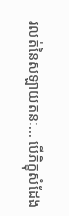រលត់នៃសឡាយតនៈ... បើភិក្ខុសំដែង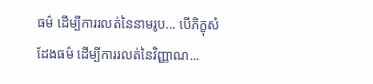ធម៌ ដើម្បីការរលត់នៃនាមរូប... បើភិក្ខុសំដែងធម៌ ដើម្បីការរលត់នៃវិញ្ញាណ...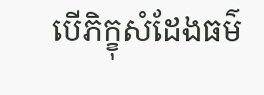បើភិក្ខុសំដែងធម៌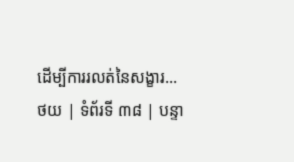ដើម្បីការរលត់នៃសង្ខារ...
ថយ | ទំព័រទី ៣៨ | បន្ទា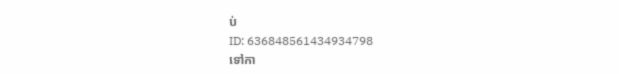ប់
ID: 636848561434934798
ទៅកា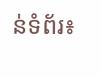ន់ទំព័រ៖